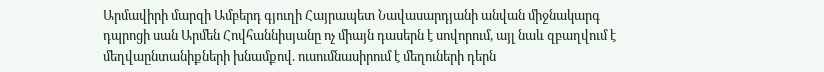Արմավիրի մարզի Ամբերդ գյուղի Հայրապետ Նավասարդյանի անվան միջնակարգ դպրոցի սան Արմեն Հովհաննիսյանը ոչ միայն դասերն է սովորում, այլ նաև զբաղվում է մեղվաընտանիքների խնամքով. ուսումնասիրում է մեղուների դերն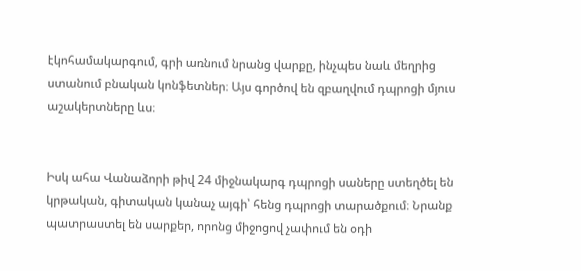էկոհամակարգում, գրի առնում նրանց վարքը, ինչպես նաև մեղրից ստանում բնական կոնֆետներ։ Այս գործով են զբաղվում դպրոցի մյուս աշակերտները ևս։


Իսկ ահա Վանաձորի թիվ 24 միջնակարգ դպրոցի սաները ստեղծել են կրթական, գիտական կանաչ այգի՝ հենց դպրոցի տարածքում։ Նրանք պատրաստել են սարքեր, որոնց միջոցով չափում են օդի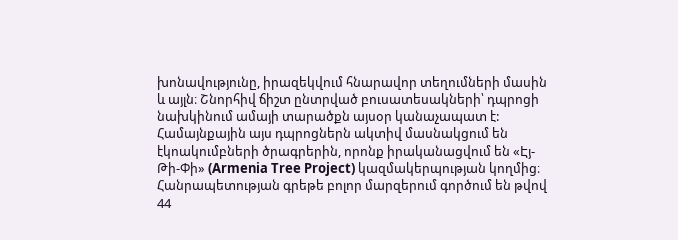խոնավությունը, իրազեկվում հնարավոր տեղումների մասին և այլն։ Շնորհիվ ճիշտ ընտրված բուսատեսակների՝ դպրոցի նախկինում ամայի տարածքն այսօր կանաչապատ է:
Համայնքային այս դպրոցներն ակտիվ մասնակցում են էկոակումբների ծրագրերին, որոնք իրականացվում են «Էյ-Թի-Փի» (Armenia Tree Project) կազմակերպության կողմից։ Հանրապետության գրեթե բոլոր մարզերում գործում են թվով 44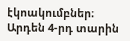էկոակումբներ։ Արդեն 4-րդ տարին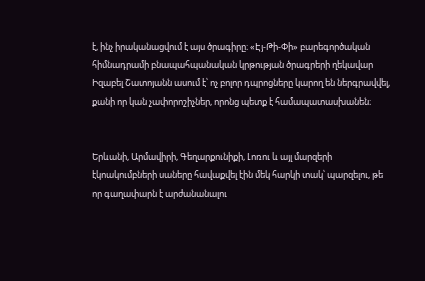է, ինչ իրականացվում է այս ծրագիրը։ «Էյ-Թի-Փի» բարեգործական հիմնադրամի բնապահպանական կրթության ծրագրերի ղեկավար Իզաբել Շատոյանն ասում է՝ ոչ բոլոր դպրոցները կարող են ներգրավվել, քանի որ կան չափորոշիչներ, որոնց պետք է համապատասխանեն։


Երևանի, Արմավիրի, Գեղարքունիքի, Լոռու և այլ մարզերի էկոակումբների սաները հավաքվել էին մեկ հարկի տակ՝ պարզելու, թե որ գաղափարն է արժանանալու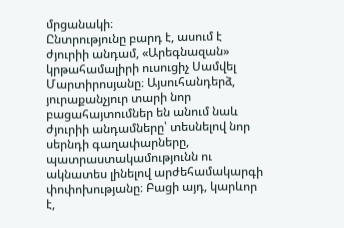մրցանակի։
Ընտրությունը բարդ է, ասում է ժյուրիի անդամ, «Արեգնազան» կրթահամալիրի ուսուցիչ Սամվել Մարտիրոսյանը։ Այսուհանդերձ, յուրաքանչյուր տարի նոր բացահայտումներ են անում նաև ժյուրիի անդամները՝ տեսնելով նոր սերնդի գաղափարները, պատրաստակամությունն ու ակնատես լինելով արժեհամակարգի փոփոխությանը։ Բացի այդ, կարևոր է,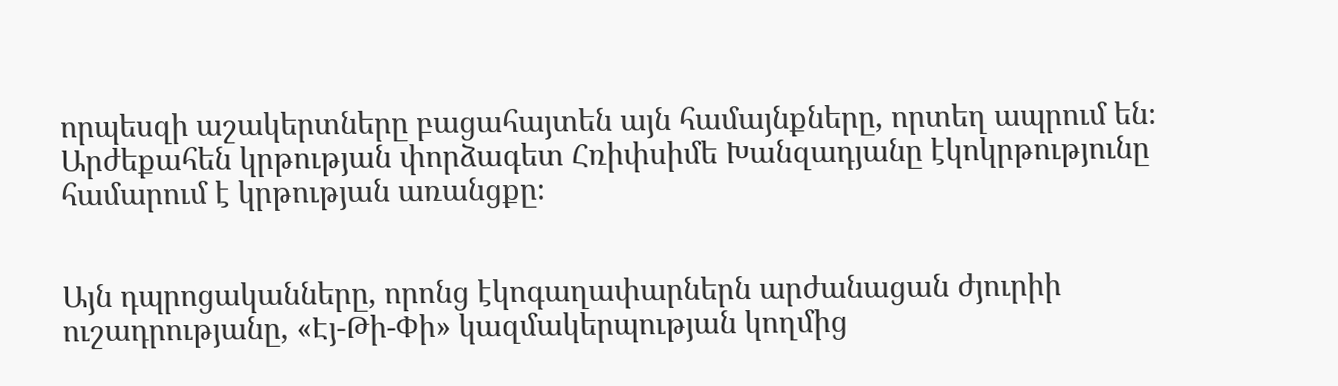որպեսզի աշակերտները բացահայտեն այն համայնքները, որտեղ ապրում են։ Արժեքահեն կրթության փորձագետ Հռիփսիմե Խանզադյանը էկոկրթությունը համարում է կրթության առանցքը։


Այն դպրոցականները, որոնց էկոգաղափարներն արժանացան ժյուրիի ուշադրությանը, «Էյ-Թի-Փի» կազմակերպության կողմից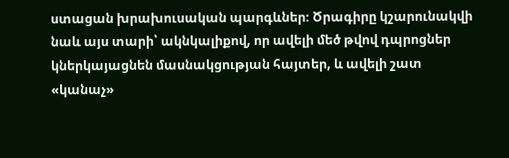ստացան խրախուսական պարգևներ։ Ծրագիրը կշարունակվի նաև այս տարի՝ ակնկալիքով, որ ավելի մեծ թվով դպրոցներ կներկայացնեն մասնակցության հայտեր, և ավելի շատ «կանաչ»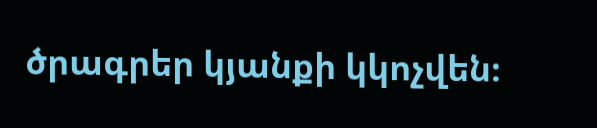ծրագրեր կյանքի կկոչվեն։